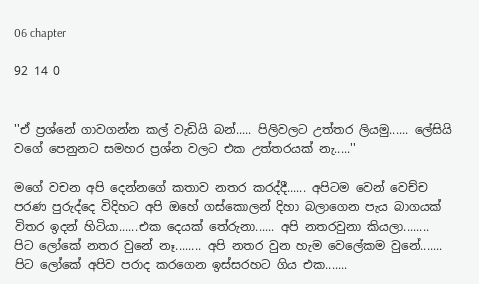06 chapter

92 14 0


''ඒ ප්‍රශ්නේ ගාවගන්න කල් වැඩියි බන්..... පිලිවලට උත්තර ලියමු...... ලේසියි වගේ පෙනුනට සමහර ප්‍රශ්න වලට එක උත්තරයක් නැ.....''

මගේ වචන අපි දෙන්නගේ කතාව නතර කරද්දී...... අපිටම වෙන් වෙච්ච පරණ පුරුද්දෙ විදිහට අපි ඔහේ ගස්කොලන් දිහා බලාගෙන පැය බාගයක් විතර ඉදන් හිටියා......එක දෙයක් තේරුනා...... අපි නතරවුනා කියලා........ පිට ලෝකේ නතර වුනේ නෑ........ අපි නතර වුන හැම වෙලේකම වුනේ....... පිට ලෝකේ අපිව පරාද කරගෙන ඉස්සරහට ගිය එක.......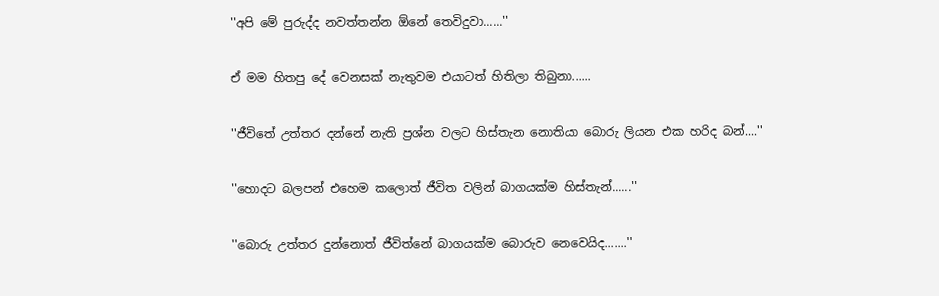''අපි මේ පුරුද්ද නවත්තන්න ඕනේ තෙවිදුවා......''

ඒ මම හිතපු දේ වෙනසක් නැතුවම එයාටත් හිතිලා තිබුනා......

''ජීවිතේ උත්තර දන්නේ නැති ප්‍රශ්න වලට හිස්තැන නොතියා බොරු ලියන එක හරිද බන්....''

''හොදට බලපන් එහෙම කලොත් ජීවිත වලින් බාගයක්ම හිස්තැන්......''

''බොරු උත්තර දුන්නොත් ජීවිත්නේ බාගයක්ම බොරුව නෙවෙයිද.......''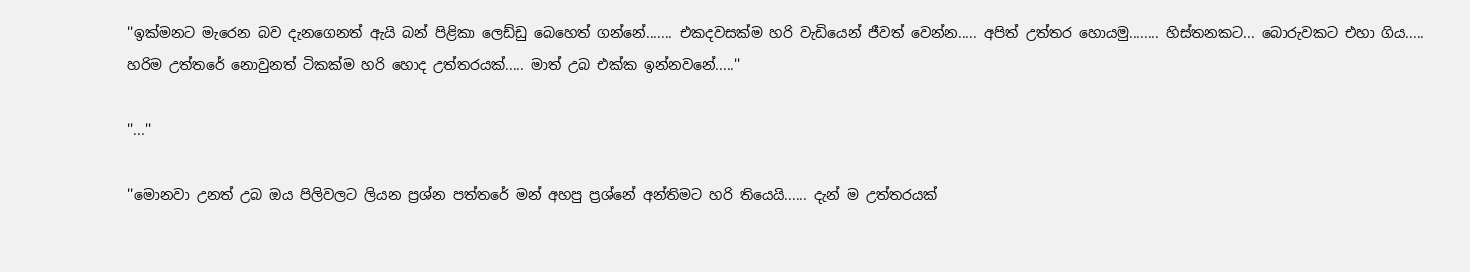''ඉක්මනට මැරෙන බව දැනගෙනත් ඇයි බන් පිළිකා ලෙඩ්ඩු බෙහෙත් ගන්නේ....... එකදවසක්ම හරි වැඩියෙන් ජීවත් වෙන්න..... අපිත් උත්තර හොයමු........ හිස්තනකට... බොරුවකට එහා ගිය..... හරිම උත්තරේ නොවුනත් ටිකක්ම හරි හොද උත්තරයක්..... මාත් උබ එක්ක ඉන්නවනේ.....''

''...''

''මොනවා උනත් උබ ඔය පිලිවලට ලියන ප්‍රශ්න පත්තරේ මන් අහපු ප්‍රශ්නේ අන්තිමට හරි තියෙයි...... දැන් ම උත්තරයක්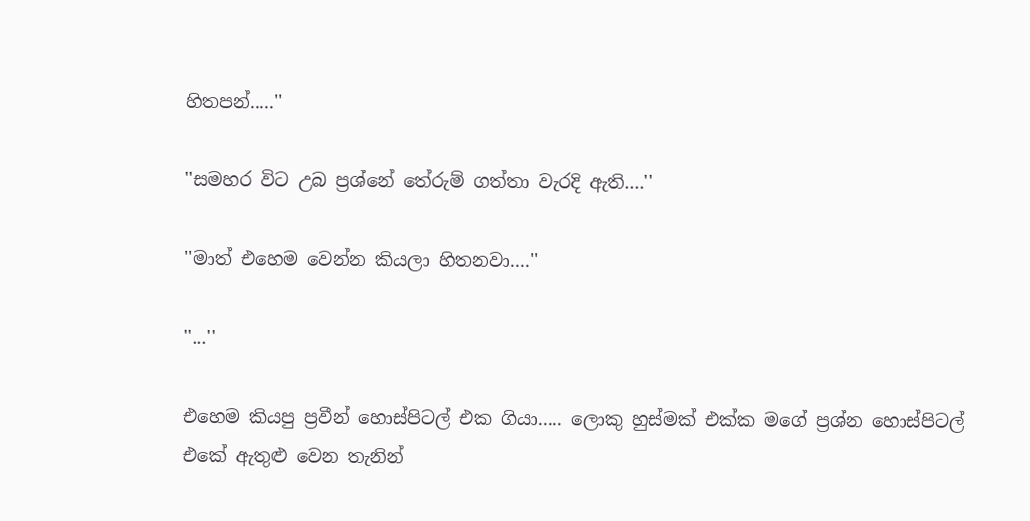හිතපන්.....''

''සමහර විට උබ ප්‍රශ්නේ තේරුම් ගත්තා වැරදි ඇති....''

''මාත් එහෙම වෙන්න කියලා හිතනවා....''

''...''

එහෙම කියපු ප්‍රවීන් හොස්පිටල් එක ගියා..... ලොකු හුස්මක් එක්ක මගේ ප්‍රශ්න හොස්පිටල් එකේ ඇතුළු වෙන තැනින්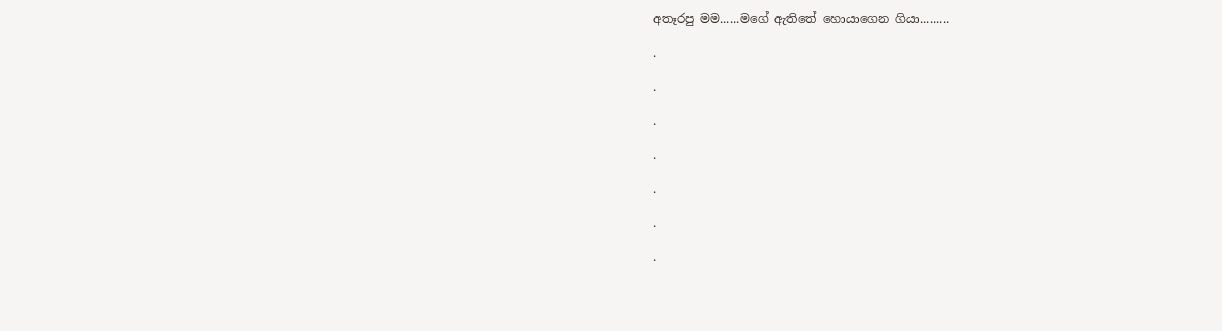අතෑරපු මම......මගේ ඇතිතේ හොයාගෙන ගියා.........

.

.

.

.

.

.

.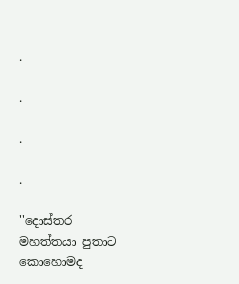.

.

.

.

''දොස්තර මහත්තයා පුතාට කොහොමද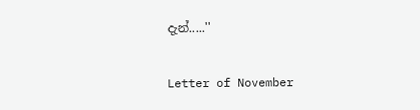දැන්.....''

Letter of November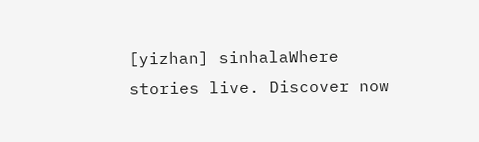[yizhan] sinhalaWhere stories live. Discover now